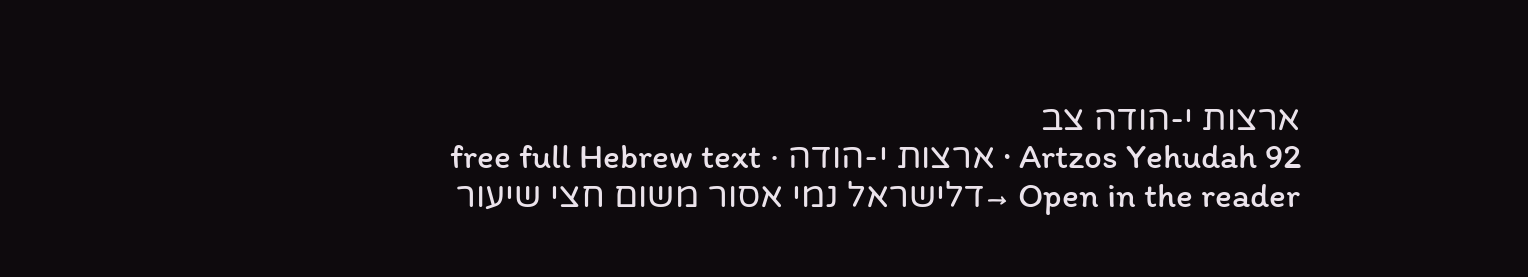ארצות י-הודה צב
Artzos Yehudah 92 · ארצות י-הודה · free full Hebrew text
Open in the reader →דלישראל נמי אסור משום חצי שיעור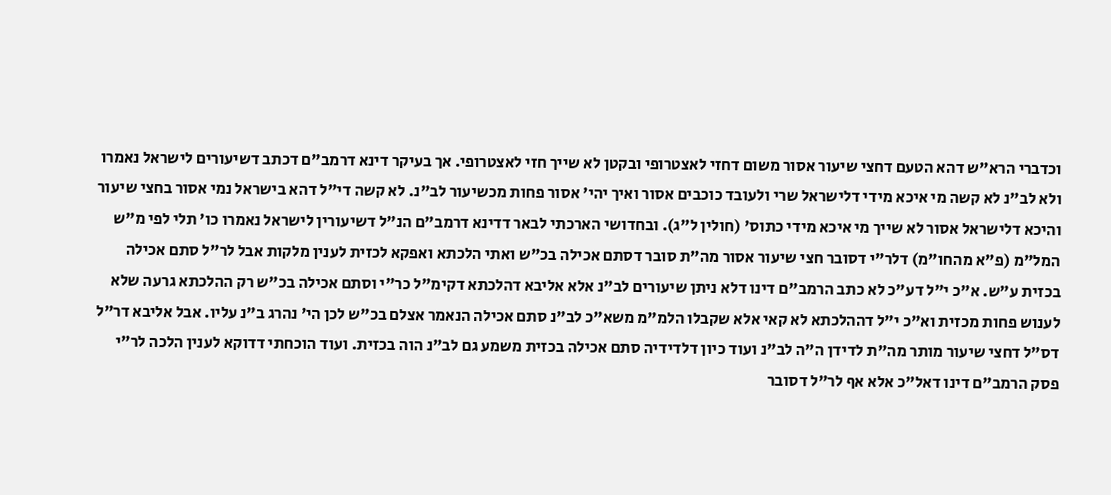וכדברי הרא"ש דהא הטעם דחצי שיעור אסור משום דחזי לאצטרופי ובקטן לא שייך חזי לאצטרופי. אך בעיקר דינא דרמב"ם דכתב דשיעורים לישראל נאמרו ולא לב"נ לא קשה מי איכא מידי דלישראל שרי ולעובד כוכבים אסור ואיך יהי' אסור פחות מכשיעור לב"נ. לא קשה די"ל דהא בישראל נמי אסור בחצי שיעור והיכא דלישראל אסור לא שייך מי איכא מידי כתוס' (חולין ל"ג). ובחדושי הארכתי לבאר דדינא דרמב"ם הנ"ל דשיעורין לישראל נאמרו כו' תלי לפי מ"ש המל"מ (פ"א מהחו"מ) דלר"י דסובר חצי שיעור אסור מה"ת סובר דסתם אכילה בכ"ש ואתי הלכתא ואפקא לכזית לענין מלקות אבל לר"ל סתם אכילה בכזית ע"ש. א"כ י"ל דע"כ לא כתב הרמב"ם דינו דלא ניתן שיעורים לב"נ אלא אליבא דהלכתא דקימ"ל כר"י וסתם אכילה בכ"ש רק ההלכתא גרעה שלא לענוש פחות מכזית וא"כ י"ל דההלכתא לא קאי אלא שקבלו הלמ"מ משא"כ לב"נ סתם אכילה הנאמר אצלם בכ"ש לכן הי' נהרג ב"נ עליו. אבל אליבא דר"ל דס"ל דחצי שיעור מותר מה"ת לדידן ה"ה לב"נ ועוד כיון דלדידיה סתם אכילה בכזית משמע גם לב"נ הוה בכזית. ועוד הוכחתי דדוקא לענין הלכה לר"י פסק הרמב"ם דינו דאל"כ אלא אף לר"ל דסובר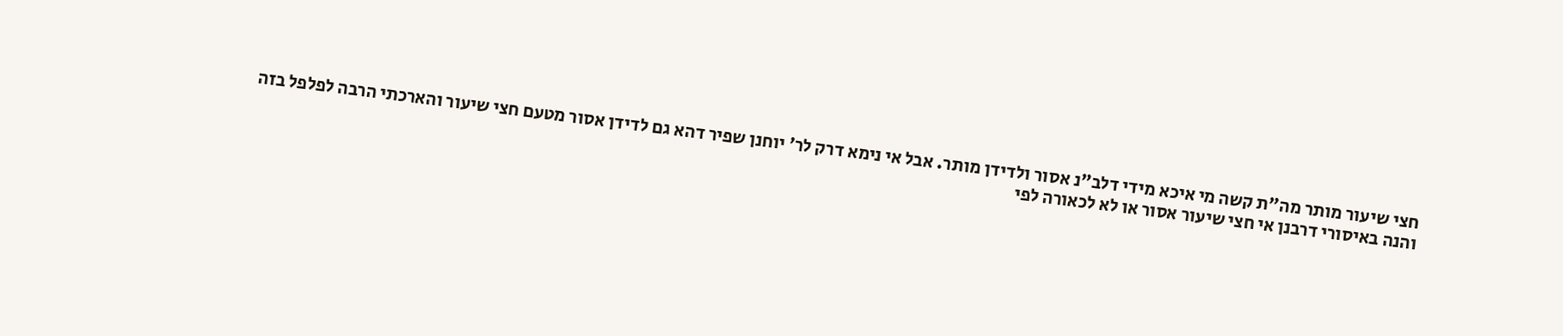חצי שיעור מותר מה"ת קשה מי איכא מידי דלב"נ אסור ולדידן מותר. אבל אי נימא דרק לר' יוחנן שפיר דהא גם לדידן אסור מטעם חצי שיעור והארכתי הרבה לפלפל בזה
והנה באיסורי דרבנן אי חצי שיעור אסור או לא לכאורה לפי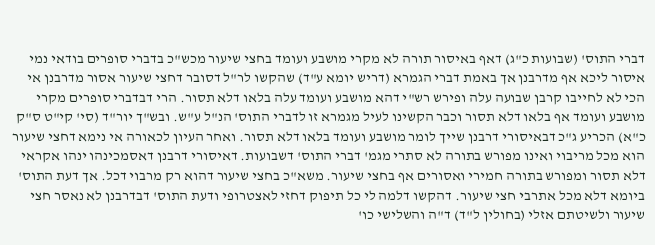דברי התוס' (שבועות כ"ג) דאף באיסור תורה לא מקרי מושבע ועומד בחצי שיעור מכש"כ בדברי סופרים בודאי נמי איסור ליכא אף מדרבנן אך באמת דברי הגמרא (דריש יומא ע"ד) שהקשו לר"ל דסובר דחצי שיעור אסור מדרבנן אי הכי לא לחייבו קרבן שבועה עלה ופירש רש"י דהא מושבע ועומד עלה בלאו דלא תסור. הרי דבדברי סופרים מקרי מושבע ועומד אף בלאו דלא תסור וכבר הקשינו לעיל מגמרא זו לדברי התוס' הנ"ל ע"ש. ובש"ך יור"ד (סי' קי"ט ס"ק כ"א) הכריע ג"כ דבאיסורי דרבנן שייך לומר מושבע ועומד בלאו דלא תסור. ואחר העיון לכאורה אי נימא דחצי שיעור הוא מכל מריבוי ואינו מפורש בתורה לא סתרי מגמ' דברי התוס' דשבועות. דאיסורי דרבנן דאסמכינהו ינהו אקראי דלא תסור ומפורש בתורה חמירי ואסורים אף בחצי שיעור. משא"כ בחצי שיעור דהוא רק מרבוי דכל. אך דעת התוס' ביומא דלא מכל אתרבי חצי שיעור. דהקשו דלמה לי כל תיפוק דחזי לאצטרופי ודעת התוס' דבדרבנן לא נאסר חצי שיעור ולשיטתם אזלי (בחולין ל"ד) ד"ה והשלישי כו'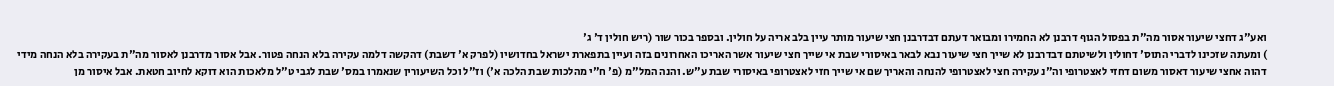ואע"ג דחצי שיעור אסור מה"ת בפסול הגוף דרבנן לא החמירו ומבואר דעתם דבדרבנן חצי שיעור מותר עיין בלב אריה על חולין. ובספר בכור שור (ריש חולין ד' ג'
) ומעתה שזכינו לדברי התוס' דחולין ולשיטתם דבדרבנן לא שייך חצי שיעור נבא לבאר באיסורי שבת אי שייך חצי שיעור אשר האריכו האחרונים בזה ועיין בתפארת ישראל בחדושיו (לפרק א' דשבת) דהקשה דלמה עקירה בלא הנחה פטור. אבל אסור מדרבנן לאסור מה"ת בעקירה בלא הנחה מידי דהוה אחצי שיעור דאסור משום דחזי לאצטרופי וה"נ עקירה חצי לאצטרופי להנחה והאריך שם אי שייך חזי לאצטרופי באיסורי שבת ע"ש. והנה המל"מ (פ' ח"י מהלכות שבת הלכה א') וז"ל וכל השיעורין שנאמרו במס' שבת לגבי ט"ל מלאכות הוא דוקא לחיוב חטאת. אבל איסור מן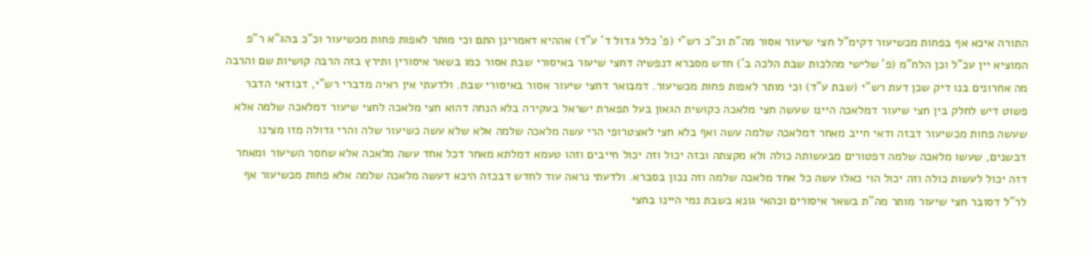התורה איכא אף בפחות מכשיעור דקימ"ל חצי שיעור אסור מה"ת וכ"כ רש"י (פ' כלל גדול ד' ע"ד) אההיא דאמרינן התם וכי מותר לאפות פחות מכשיעור וכ"כ בהג"א ר"פ המוציא יין עכ"ל וכן הלח"מ (פ' שלישי מהלכות שבת הלכה ב') חדש מסברא דנפשיה דחצי שיעור באיסורי שבת אסור כמו בשאר איסורין ותירץ בזה הרבה קושיות שם והרבה מה אחרונים בנו דיק שכן דעת רש"י (שבת ע"ד) וכי מותר לאפות פחות מכשיעור. דמבואר דחצי שיעור אסור באיסורי שבת. ולדעתי אין ראיה מדברי רש"י, דבודאי הדבר פשוט דיש לחלק בין חצי שיעור דמלאכה היינו שעשה חצי מלאכה כקושית הגאון בעל תפארת ישראל בעקירה בלא הנחה דהוא חצי מלאכה לחצי שיעור דמלאכה שלמה אלא שעשה פחות מכשיעור דבזה ודאי חייב מאחר דמלאכה שלמה עשה ואף בלא חצי לאצטרופי הרי עשה מלאכה שלמה אלא שלא עשה כשיעור שלה והרי גדולה מזו מצינו דבשנים, שעשו מלאכה שלמה דפטורים מבעשותה כולה ולא מקצתה ובזה יכול וזה יכול חייבים וזהו טעמא דמלתא מאחר דכל אחד עשה מלאכה אלא שחסר השיעור ומאחר דזה יכול לעשות כולה וזה יכול הוי כאלו עשה כל אחד מלאכה שלמה וזה נכון בסברא. ולדעתי נראה עוד לחדש דבכזה היכא דעשה מלאכה שלמה אלא פחות מכשיעור אף לר"ל דסובר חצי שיעור מותר מה"ת בשאר איסורים וכהאי גונא בשבת נמי היינו בחצי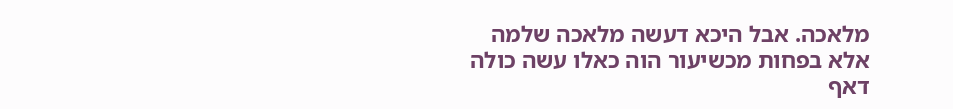מלאכה. אבל היכא דעשה מלאכה שלמה אלא בפחות מכשיעור הוה כאלו עשה כולה דאף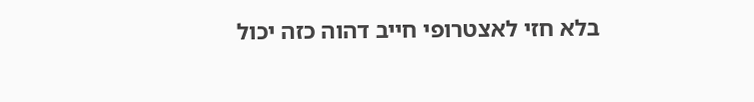בלא חזי לאצטרופי חייב דהוה כזה יכול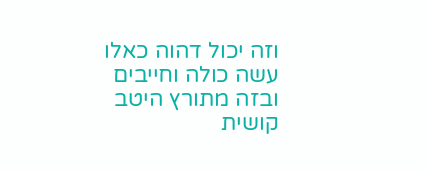וזה יכול דהוה כאלו עשה כולה וחייבים
ובזה מתורץ היטב קושית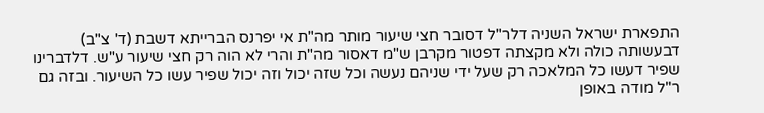התפארת ישראל השניה דלר"ל דסובר חצי שיעור מותר מה"ת אי יפרנס הברייתא דשבת (ד' צ"ב) דבעשותה כולה ולא מקצתה דפטור מקרבן ש"מ דאסור מה"ת והרי לא הוה רק חצי שיעור ע"ש. דלדברינו שפיר דעשו כל המלאכה רק שעל ידי שניהם נעשה וכל שזה יכול וזה יכול שפיר עשו כל השיעור. ובזה גם ר"ל מודה באופן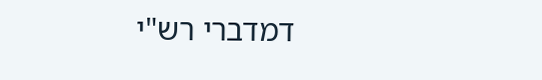דמדברי רש"י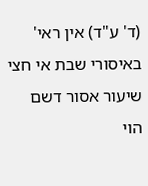(ד' ע"ד) אין ראי' באיסורי שבת אי חצי שיעור אסור דשם הוי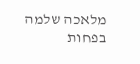מלאכה שלמה בפחות